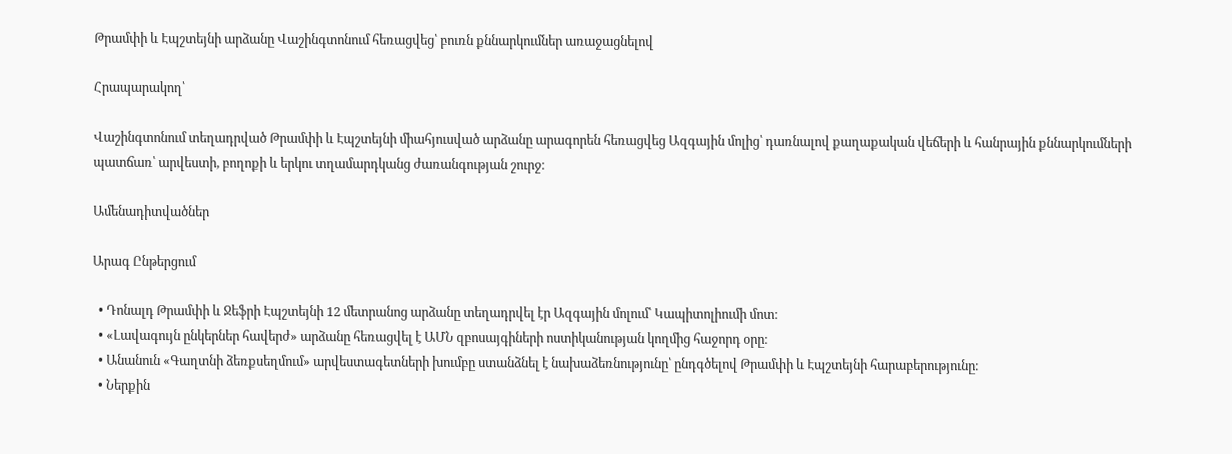Թրամփի և Էպշտեյնի արձանը Վաշինգտոնում հեռացվեց՝ բուռն քննարկումներ առաջացնելով

Հրապարակող՝

Վաշինգտոնում տեղադրված Թրամփի և Էպշտեյնի միահյուսված արձանը արագորեն հեռացվեց Ազգային մոլից՝ դառնալով քաղաքական վեճերի և հանրային քննարկումների պատճառ՝ արվեստի, բողոքի և երկու տղամարդկանց ժառանգության շուրջ։

Ամենադիտվածներ

Արագ Ընթերցում

  • Դոնալդ Թրամփի և Ջեֆրի Էպշտեյնի 12 մետրանոց արձանը տեղադրվել էր Ազգային մոլում՝ Կապիտոլիումի մոտ։
  • «Լավագույն ընկերներ հավերժ» արձանը հեռացվել է ԱՄՆ զբոսայգիների ոստիկանության կողմից հաջորդ օրը։
  • Անանուն «Գաղտնի ձեռքսեղմում» արվեստագետների խումբը ստանձնել է նախաձեռնությունը՝ ընդգծելով Թրամփի և Էպշտեյնի հարաբերությունը։
  • Ներքին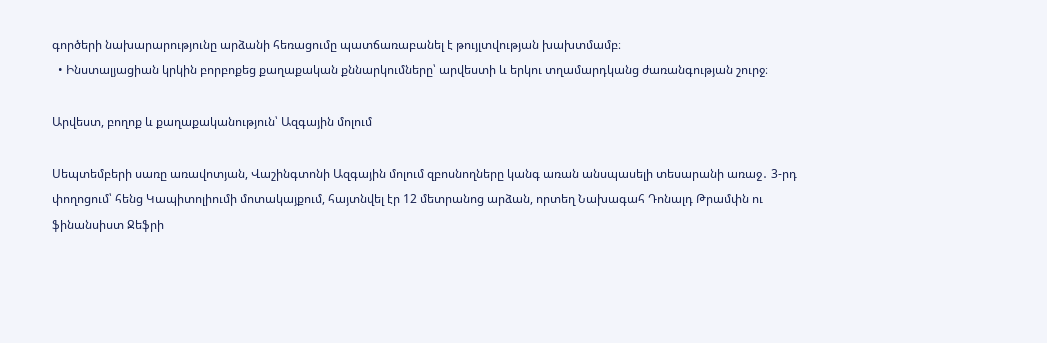գործերի նախարարությունը արձանի հեռացումը պատճառաբանել է թույլտվության խախտմամբ։
  • Ինստալյացիան կրկին բորբոքեց քաղաքական քննարկումները՝ արվեստի և երկու տղամարդկանց ժառանգության շուրջ։

Արվեստ, բողոք և քաղաքականություն՝ Ազգային մոլում

Սեպտեմբերի սառը առավոտյան, Վաշինգտոնի Ազգային մոլում զբոսնողները կանգ առան անսպասելի տեսարանի առաջ․ 3-րդ փողոցում՝ հենց Կապիտոլիումի մոտակայքում, հայտնվել էր 12 մետրանոց արձան, որտեղ Նախագահ Դոնալդ Թրամփն ու ֆինանսիստ Ջեֆրի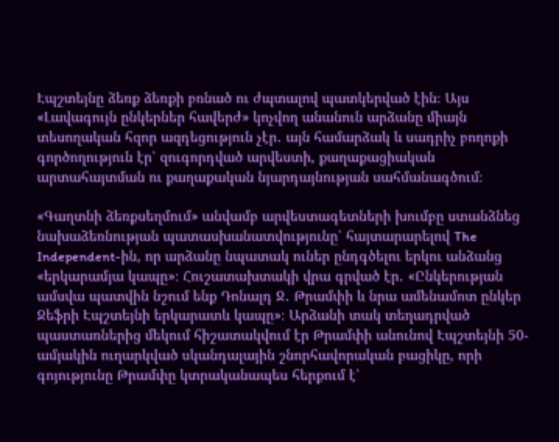Էպշտեյնը ձեռք ձեռքի բռնած ու ժպտալով պատկերված էին։ Այս «Լավագույն ընկերներ հավերժ» կոչվող անանուն արձանը միայն տեսողական հզոր ազդեցություն չէր․ այն համարձակ և սադրիչ բողոքի գործողություն էր՝ զուգորդված արվեստի, քաղաքացիական արտահայտման ու քաղաքական նյարդայնության սահմանագծում։

«Գաղտնի ձեռքսեղմում» անվամբ արվեստագետների խումբը ստանձնեց նախաձեռնության պատասխանատվությունը՝ հայտարարելով The Independent-ին, որ արձանը նպատակ ուներ ընդգծելու երկու անձանց «երկարամյա կապը»։ Հուշատախտակի վրա գրված էր․ «Ընկերության ամսվա պատվին նշում ենք Դոնալդ Ջ․ Թրամփի և նրա ամենամոտ ընկեր Ջեֆրի Էպշտեյնի երկարատև կապը»։ Արձանի տակ տեղադրված պաստառներից մեկում հիշատակվում էր Թրամփի անունով Էպշտեյնի 50-ամյակին ուղարկված սկանդալային շնորհավորական բացիկը, որի գոյությունը Թրամփը կտրականապես հերքում է՝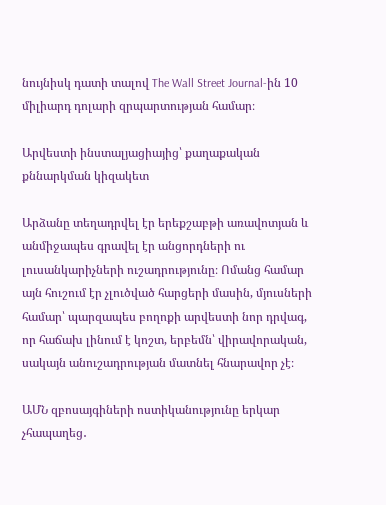նույնիսկ դատի տալով The Wall Street Journal-ին 10 միլիարդ դոլարի զրպարտության համար։

Արվեստի ինստալյացիայից՝ քաղաքական քննարկման կիզակետ

Արձանը տեղադրվել էր երեքշաբթի առավոտյան և անմիջապես գրավել էր անցորդների ու լուսանկարիչների ուշադրությունը։ Ոմանց համար այն հուշում էր չլուծված հարցերի մասին, մյուսների համար՝ պարզապես բողոքի արվեստի նոր դրվագ, որ հաճախ լինում է կոշտ, երբեմն՝ վիրավորական, սակայն անուշադրության մատնել հնարավոր չէ։

ԱՄՆ զբոսայգիների ոստիկանությունը երկար չհապաղեց․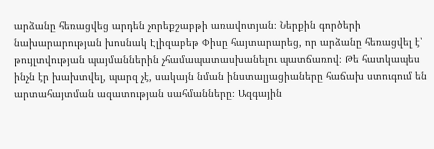արձանը հեռացվեց արդեն չորեքշաբթի առավոտյան։ Ներքին գործերի նախարարության խոսնակ Էլիզաբեթ Փիսը հայտարարեց, որ արձանը հեռացվել է՝ թույլտվության պայմաններին չհամապատասխանելու պատճառով։ Թե հատկապես ինչն էր խախտվել, պարզ չէ, սակայն նման ինստալյացիաները հաճախ ստուգում են արտահայտման ազատության սահմանները։ Ազգային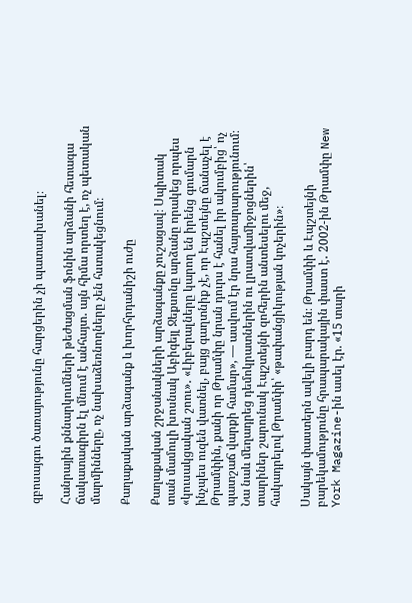զբոսայգու ծառայությունը հարցերին չի պատասխանել։

Հանրային քննարկումների թեժացման ֆոնին արձանի հետագա ճակատագիրն էլ մնում է անհայտ․ այն հիմա որտեղ է, ոչ պետական մարմինները, ոչ նախաձեռնողները չեն հստակեցնում։

Քաղաքական արձագանք և խորհրդանիշի ուժը

Քաղաքական շրջանակների արձագանքը չուշացավ։ Սպիտակ տան մամուլի խոսնակ Աբիգեյլ Ջեքսոնը արձանը որակեց որպես «կուսակցական շոու»․ «Լիբերալները կարող են իրենց գումարն ինչպես ուզեն վատնել, բայց գաղտնիք չէ, որ Էպշտեյնը ճանաչել է Թրամփին, քանի որ Թրամփը նրան դուրս է հանել իր ակումբից՝ ոչ պատշաճ վարքի համար», — ասվում էր նրա հայտարարությունում։ Նա նաև մեղադրեց դեմոկրատներին ու լրատվամիջոցներին՝ տարիներ շարունակ Էպշտեյնի զոհերին անտեսելու մեջ, հակադրելով Թրամփի՝ «թափանցիկության կոչերին»։

Սակայն փաստերն ավելի բարդ են։ Թրամփի և Էպշտեյնի բարեկամությունը հրապարակային փաստ է․ 2002-ին Թրամփը New York Magazine-ին ասել էր. «15 տարի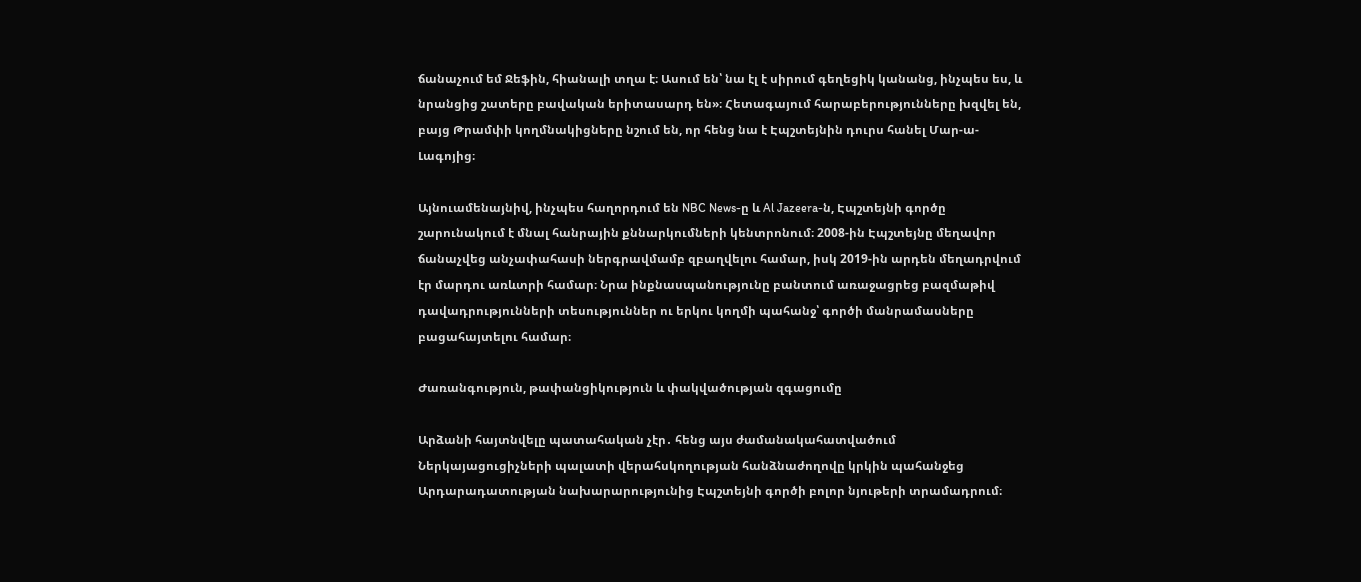ճանաչում եմ Ջեֆին, հիանալի տղա է։ Ասում են՝ նա էլ է սիրում գեղեցիկ կանանց, ինչպես ես, և նրանցից շատերը բավական երիտասարդ են»։ Հետագայում հարաբերությունները խզվել են, բայց Թրամփի կողմնակիցները նշում են, որ հենց նա է Էպշտեյնին դուրս հանել Մար-ա-Լագոյից։

Այնուամենայնիվ, ինչպես հաղորդում են NBC News-ը և Al Jazeera-ն, Էպշտեյնի գործը շարունակում է մնալ հանրային քննարկումների կենտրոնում։ 2008-ին Էպշտեյնը մեղավոր ճանաչվեց անչափահասի ներգրավմամբ զբաղվելու համար, իսկ 2019-ին արդեն մեղադրվում էր մարդու առևտրի համար։ Նրա ինքնասպանությունը բանտում առաջացրեց բազմաթիվ դավադրությունների տեսություններ ու երկու կողմի պահանջ՝ գործի մանրամասները բացահայտելու համար։

Ժառանգություն, թափանցիկություն և փակվածության զգացումը

Արձանի հայտնվելը պատահական չէր․ հենց այս ժամանակահատվածում Ներկայացուցիչների պալատի վերահսկողության հանձնաժողովը կրկին պահանջեց Արդարադատության նախարարությունից Էպշտեյնի գործի բոլոր նյութերի տրամադրում։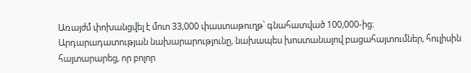Առայժմ փոխանցվել է մոտ 33,000 փաստաթուղթ՝ գնահատված 100,000-ից։ Արդարադատության նախարարությունը, նախապես խոստանալով բացահայտումներ, հուլիսին հայտարարեց, որ բոլոր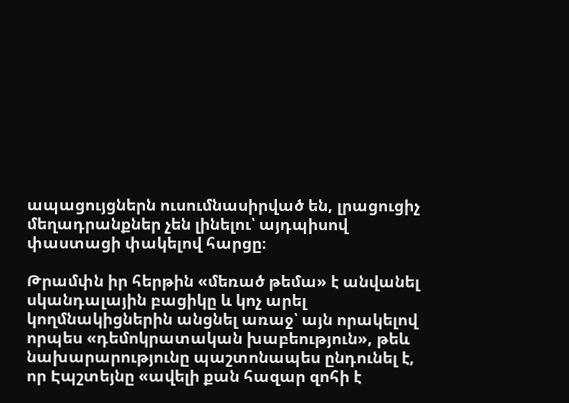ապացույցներն ուսումնասիրված են, լրացուցիչ մեղադրանքներ չեն լինելու՝ այդպիսով փաստացի փակելով հարցը։

Թրամփն իր հերթին «մեռած թեմա» է անվանել սկանդալային բացիկը և կոչ արել կողմնակիցներին անցնել առաջ՝ այն որակելով որպես «դեմոկրատական խաբեություն», թեև նախարարությունը պաշտոնապես ընդունել է, որ Էպշտեյնը «ավելի քան հազար զոհի է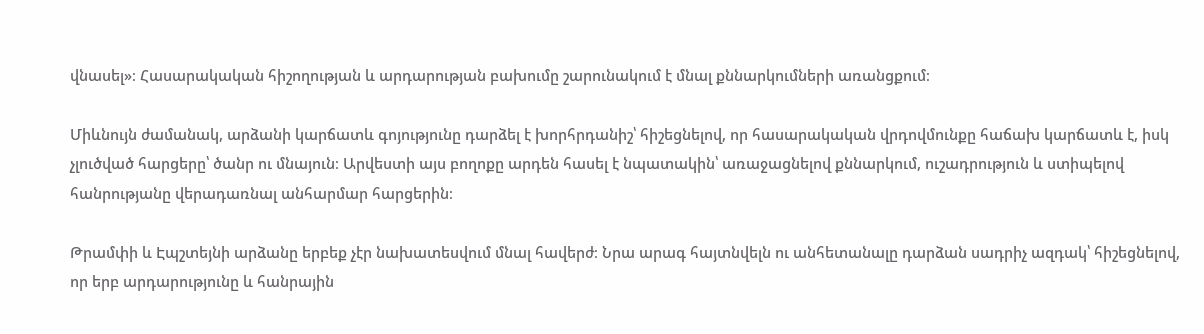վնասել»։ Հասարակական հիշողության և արդարության բախումը շարունակում է մնալ քննարկումների առանցքում։

Միևնույն ժամանակ, արձանի կարճատև գոյությունը դարձել է խորհրդանիշ՝ հիշեցնելով, որ հասարակական վրդովմունքը հաճախ կարճատև է, իսկ չլուծված հարցերը՝ ծանր ու մնայուն։ Արվեստի այս բողոքը արդեն հասել է նպատակին՝ առաջացնելով քննարկում, ուշադրություն և ստիպելով հանրությանը վերադառնալ անհարմար հարցերին։

Թրամփի և Էպշտեյնի արձանը երբեք չէր նախատեսվում մնալ հավերժ։ Նրա արագ հայտնվելն ու անհետանալը դարձան սադրիչ ազդակ՝ հիշեցնելով, որ երբ արդարությունը և հանրային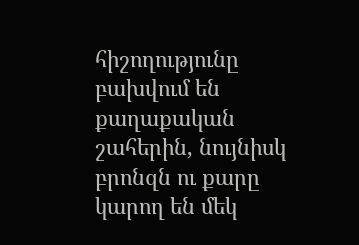հիշողությունը բախվում են քաղաքական շահերին, նույնիսկ բրոնզն ու քարը կարող են մեկ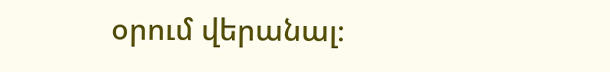օրում վերանալ։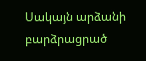Սակայն արձանի բարձրացրած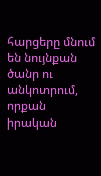հարցերը մնում են նույնքան ծանր ու անկոտրում, որքան իրական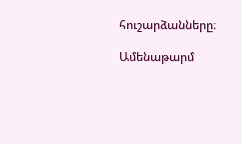հուշարձանները։

Ամենաթարմ